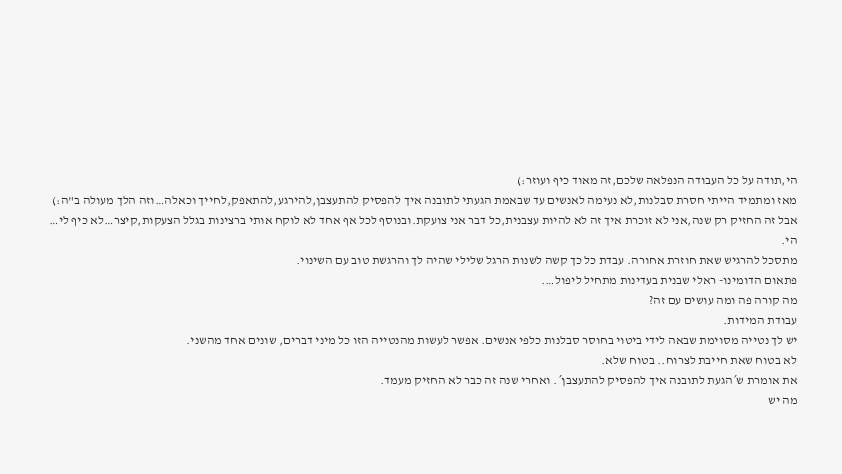הי,תודה על כל העבודה הנפלאה שלכם,זה מאוד כיף ועוזר:)
מאז ומתמיד הייתי חסרת סבלנות,לא נעימה לאנשים עד שבאמת הגעתי לתובנה איך להפסיק להתעצבן,להירגע,להתאפק,לחייך וכאלה…וזה הלך מעולה ב"ה:)
אבל זה החזיק רק שנה,אני לא זוכרת איך זה לא להיות עצבנית,כל דבר אני צועקת.ובנוסף לכל אף אחד לא לוקח אותי ברצינות בגלל הצעקות,קיצר…לא כיף לי…
הי.
מתסכל להרגיש שאת חוזרת אחורה. עבדת כל כך קשה לשנות הרגל שלילי שהיה לך והרגשת טוב עם השינוי.
פתאום הדומינו- ראלי שבנית בעדינות מתחיל ליפול….
מה קורה פה ומה עושים עם זה?
עבודת המידות.
יש לך נטייה מסוימת שבאה לידי ביטוי בחוסר סבלנות כלפי אנשים. אפשר לעשות מהנטייה הזו כל מיני דברים, שונים אחד מהשני.
לא בטוח שאת חייבת לצרוח.. בטוח שלא.
את אומרת ש´הגעת לתובנה איך להפסיק להתעצבן´. ואחרי שנה זה כבר לא החזיק מעמד.
מה יש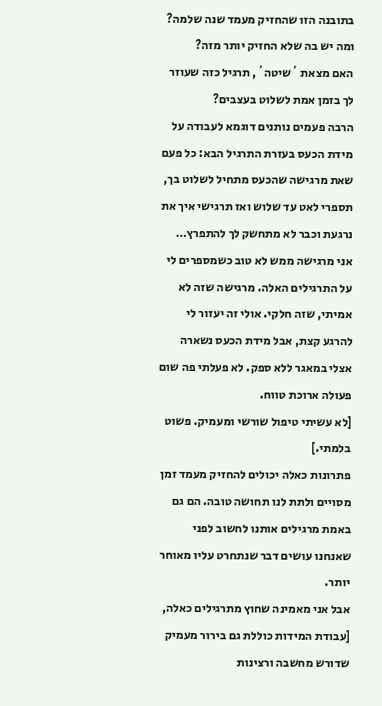בתובנה הזו שהחזיק מעמד שנה שלמה?
ומה יש בה שלא החזיק יותר מזה?
האם מצאת ´שיטה´, תרגיל כזה שעוזר לך בזמן אמת לשלוט בעצבים?
הרבה פעמים נותנים דוגמא לעבודה על מידת הכעס בעזרת התרגיל הבא: כל פעם שאת מרגישה שהכעס מתחיל לשלוט בך, תספרי לאט עד שלוש ואז תרגישי איך את נרגעת וכבר לא מתחשק לך להתפרץ…
אני מרגישה ממש לא טוב כשמספרים לי על התרגילים האלה. מרגישה שזה לא אמיתי, שזה חלקי. אולי זה יעזור לי להרגע קצת, אבל מידת הכעס נשארה אצלי במאגר ללא ספק. לא פעלתי פה שום פעולה ארוכת טווח.
[לא עשיתי טיפול שורשי ומעמיק. פשוט בלמתי.]
פתרונות כאלה יכולים להחזיק מעמד זמן מסויים ולתת לנו תחושה טובה. הם גם באמת מרגילים אותנו לחשוב לפני שאנחנו עושים דבר שנתחרט עליו מאוחר יותר.
אבל אני מאמינה שחוץ מתרגילים כאלה, [עבודת המידות כוללת גם בירור מעמיק שדורש מחשבה ורצינות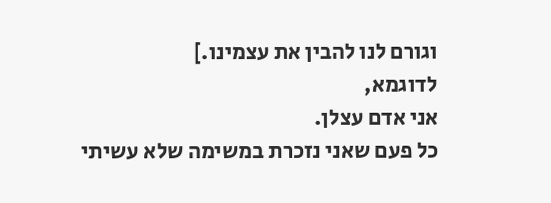וגורם לנו להבין את עצמינו.]
לדוגמא,
אני אדם עצלן.
כל פעם שאני נזכרת במשימה שלא עשיתי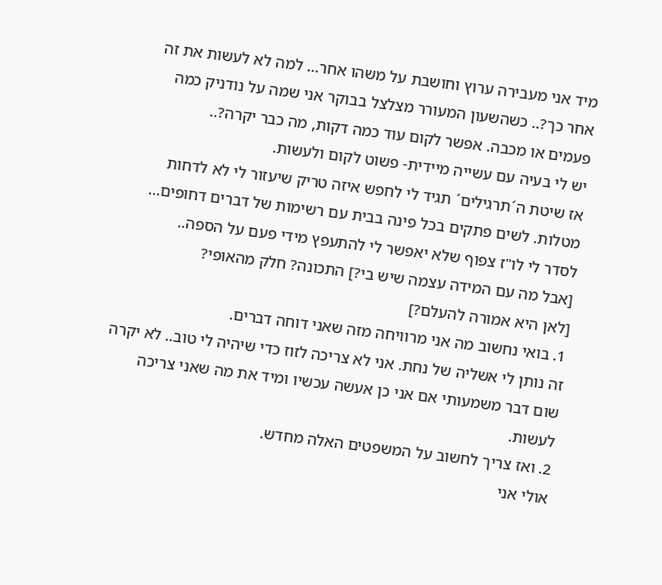מיד אני מעבירה ערוץ וחושבת על משהו אחר… למה לא לעשות את זה אחר כך?.. כשהשעון המעורר מצלצל בבוקר אני שמה על נודניק כמה פעמים או מכבה. אפשר לקום עוד כמה דקות, מה כבר יקרה?..
יש לי בעיה עם עשייה מיידית- פשוט לקום ולעשות.
אז שיטת ה´תרגילים´ תגיד לי לחפש איזה טריק שיעזור לי לא לדחות מטלות. לשים פתקים בכל פינה בבית עם רשימות של דברים דחופים… לסדר לי לו"ז צפוף שלא יאפשר לי להתעפץ מידי פעם על הספה..
[אבל מה עם המידה עצמה שיש בי?] התכונה? חלק מהאופי?
[לאן היא אמורה להעלם?]
1. בואי נחשוב מה אני מרוויחה מזה שאני דוחה דברים.
זה נותן לי אשליה של נחת. אני לא צריכה לזוז כדי שיהיה לי טוב.. לא יקרה שום דבר משמעותי אם אני כן אעשה עכשיו ומיד את מה שאני צריכה לעשות.
2. ואז צריך לחשוב על המשפטים האלה מחדש.
אולי אני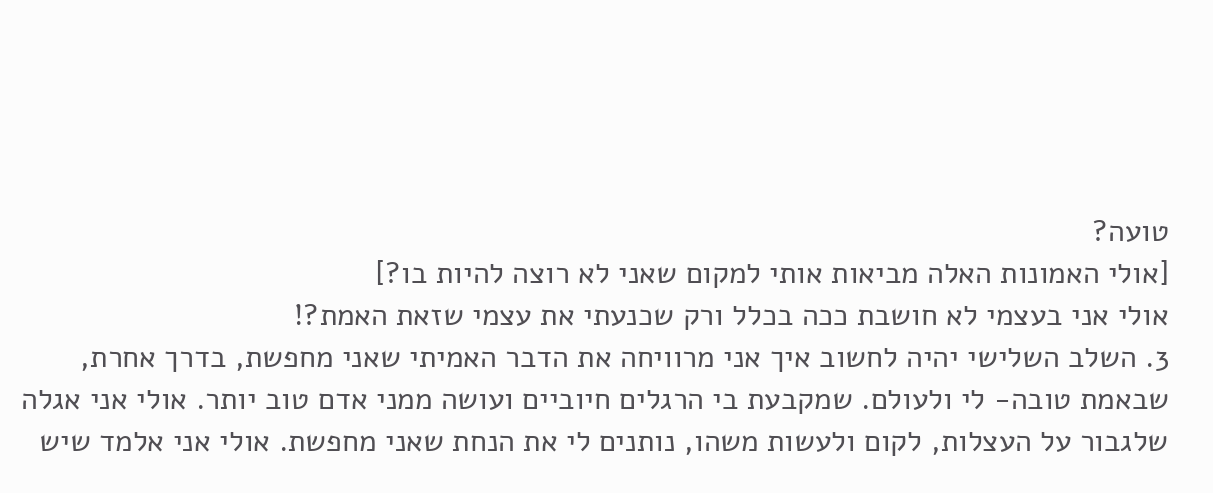טועה?
[אולי האמונות האלה מביאות אותי למקום שאני לא רוצה להיות בו?]
אולי אני בעצמי לא חושבת ככה בכלל ורק שכנעתי את עצמי שזאת האמת?!
3. השלב השלישי יהיה לחשוב איך אני מרוויחה את הדבר האמיתי שאני מחפשת, בדרך אחרת, שבאמת טובה- לי ולעולם. שמקבעת בי הרגלים חיוביים ועושה ממני אדם טוב יותר. אולי אני אגלה שלגבור על העצלות, לקום ולעשות משהו, נותנים לי את הנחת שאני מחפשת. אולי אני אלמד שיש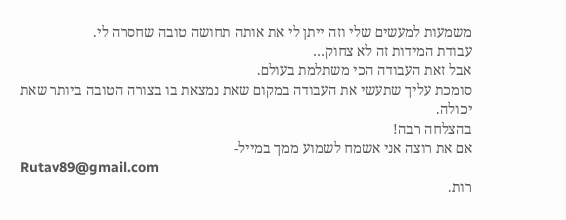משמעות למעשים שלי וזה ייתן לי את אותה תחושה טובה שחסרה לי.
עבודת המידות זה לא צחוק…
אבל זאת העבודה הכי משתלמת בעולם.
סומכת עליך שתעשי את העבודה במקום שאת נמצאת בו בצורה הטובה ביותר שאת יכולה.
בהצלחה רבה!
אם את רוצה אני אשמח לשמוע ממך במייל-
Rutav89@gmail.com
רות.